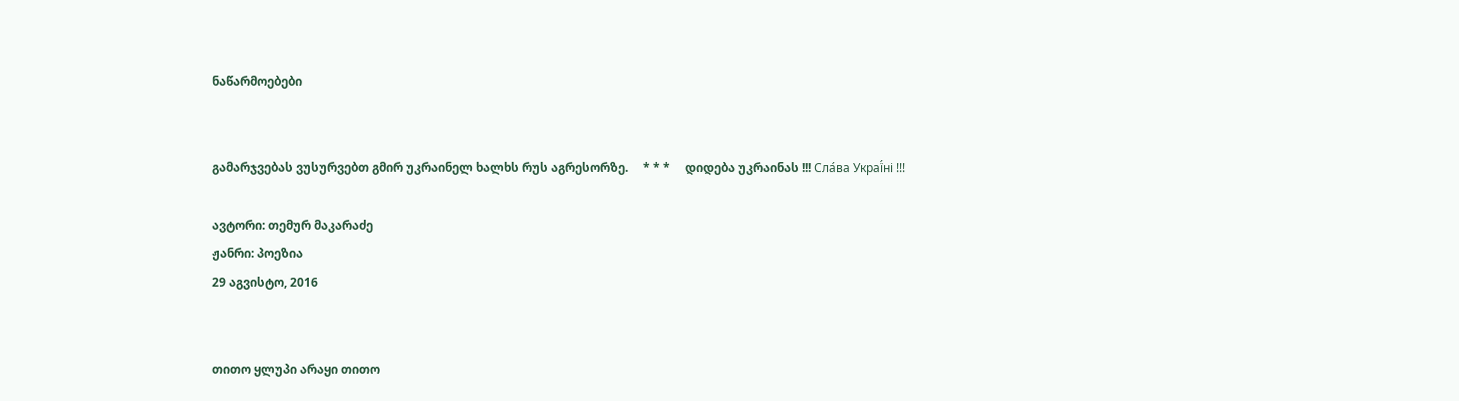ნაწარმოებები


გამარჯვებას ვუსურვებთ გმირ უკრაინელ ხალხს რუს აგრესორზე.     * * *     დიდება უკრაინას !!! Сла́ва Украї́ні !!!

ავტორი: თემურ მაკარაძე
ჟანრი: პოეზია
29 აგვისტო, 2016


თითო ყლუპი არაყი თითო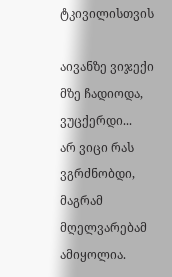ტკივილისთვის

აივანზე ვიჯექი
მზე ჩადიოდა,
ვუცქერდი...
არ ვიცი რას ვგრძნობდი, მაგრამ მღელვარებამ ამიყოლია.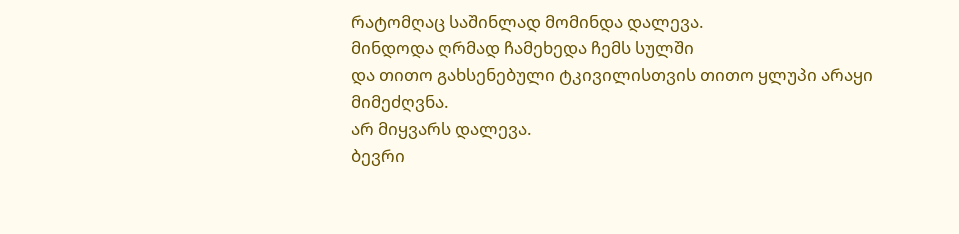რატომღაც საშინლად მომინდა დალევა.
მინდოდა ღრმად ჩამეხედა ჩემს სულში
და თითო გახსენებული ტკივილისთვის თითო ყლუპი არაყი მიმეძღვნა.
არ მიყვარს დალევა.
ბევრი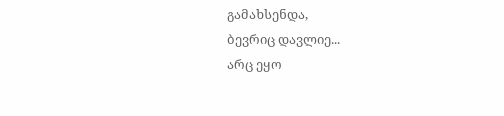გამახსენდა,
ბევრიც დავლიე...
არც ეყო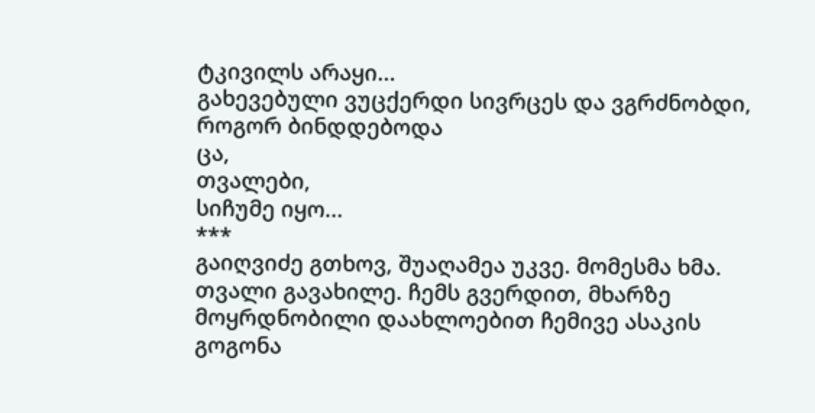ტკივილს არაყი...
გახევებული ვუცქერდი სივრცეს და ვგრძნობდი, როგორ ბინდდებოდა
ცა,
თვალები,
სიჩუმე იყო...
***
გაიღვიძე გთხოვ, შუაღამეა უკვე. მომესმა ხმა.
თვალი გავახილე. ჩემს გვერდით, მხარზე მოყრდნობილი დაახლოებით ჩემივე ასაკის გოგონა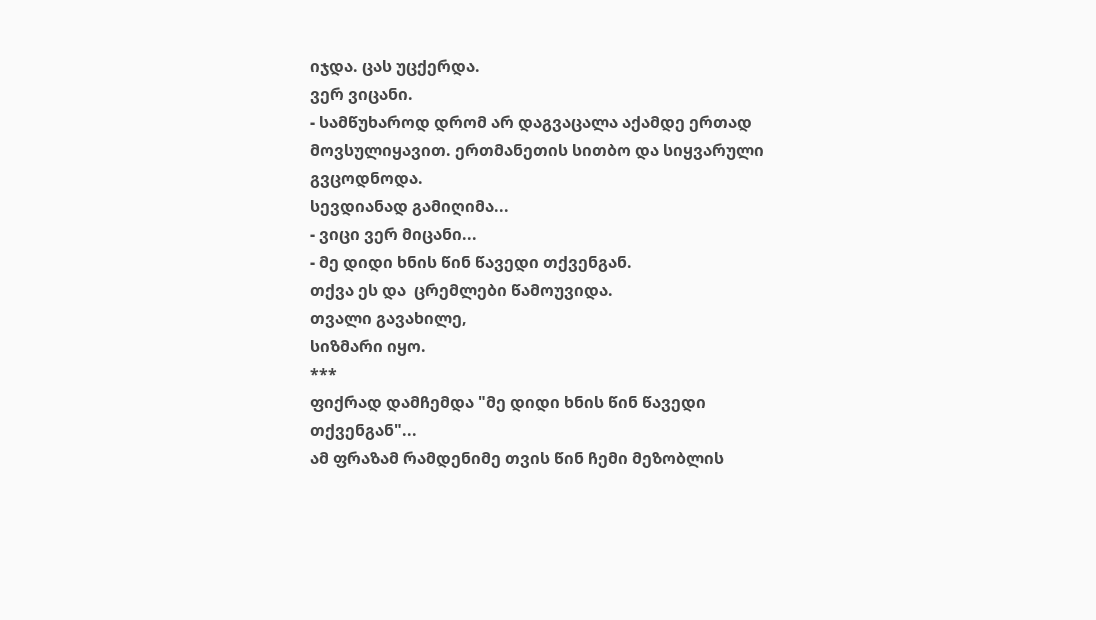იჯდა. ცას უცქერდა.
ვერ ვიცანი.
- სამწუხაროდ დრომ არ დაგვაცალა აქამდე ერთად მოვსულიყავით. ერთმანეთის სითბო და სიყვარული გვცოდნოდა.
სევდიანად გამიღიმა...
- ვიცი ვერ მიცანი...
- მე დიდი ხნის წინ წავედი თქვენგან.
თქვა ეს და  ცრემლები წამოუვიდა.
თვალი გავახილე,
სიზმარი იყო.
***
ფიქრად დამჩემდა "მე დიდი ხნის წინ წავედი თქვენგან"...
ამ ფრაზამ რამდენიმე თვის წინ ჩემი მეზობლის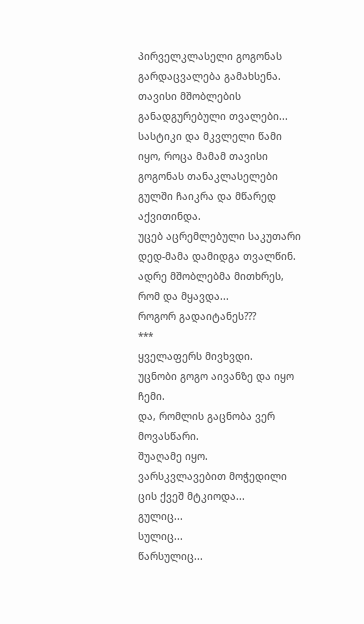პირველკლასელი გოგონას გარდაცვალება გამახსენა.
თავისი მშობლების განადგურებული თვალები...
სასტიკი და მკვლელი წამი იყო, როცა მამამ თავისი გოგონას თანაკლასელები გულში ჩაიკრა და მწარედ აქვითინდა.
უცებ აცრემლებული საკუთარი დედ-მამა დამიდგა თვალწინ.
ადრე მშობლებმა მითხრეს, რომ და მყავდა...
როგორ გადაიტანეს???
***
ყველაფერს მივხვდი.
უცნობი გოგო აივანზე და იყო ჩემი.
და, რომლის გაცნობა ვერ მოვასწარი.
შუაღამე იყო.
ვარსკვლავებით მოჭედილი ცის ქვეშ მტკიოდა...
გულიც...
სულიც...
წარსულიც...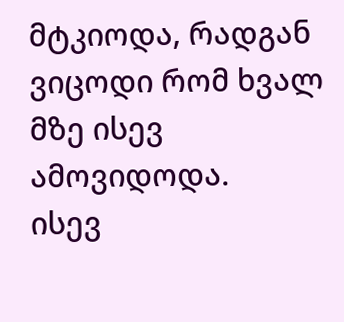მტკიოდა, რადგან ვიცოდი რომ ხვალ მზე ისევ ამოვიდოდა.
ისევ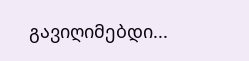გავიღიმებდი...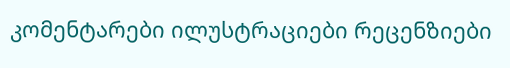კომენტარები ილუსტრაციები რეცენზიები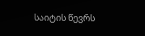საიტის წევრს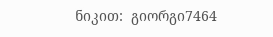ნიკით:  გიორგი7464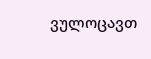ვულოცავთ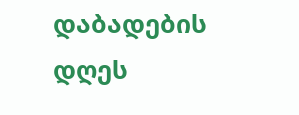დაბადების დღეს